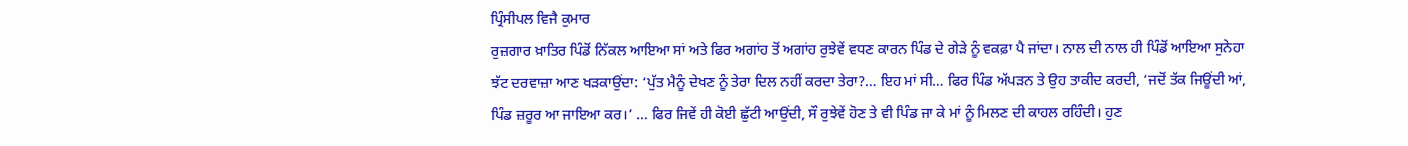ਪ੍ਰਿੰਸੀਪਲ ਵਿਜੈ ਕੁਮਾਰ
ਰੁਜ਼ਗਾਰ ਖ਼ਾਤਿਰ ਪਿੰਡੋਂ ਨਿੱਕਲ ਆਇਆ ਸਾਂ ਅਤੇ ਫਿਰ ਅਗਾਂਹ ਤੋਂ ਅਗਾਂਹ ਰੁਝੇਵੇਂ ਵਧਣ ਕਾਰਨ ਪਿੰਡ ਦੇ ਗੇੜੇ ਨੂੰ ਵਕਫ਼ਾ ਪੈ ਜਾਂਦਾ। ਨਾਲ ਦੀ ਨਾਲ ਹੀ ਪਿੰਡੋਂ ਆਇਆ ਸੁਨੇਹਾ ਝੱਟ ਦਰਵਾਜ਼ਾ ਆਣ ਖੜਕਾਉਂਦਾ: ‘ਪੁੱਤ ਮੈਨੂੰ ਦੇਖਣ ਨੂੰ ਤੇਰਾ ਦਿਲ ਨਹੀਂ ਕਰਦਾ ਤੇਰਾ?… ਇਹ ਮਾਂ ਸੀ… ਫਿਰ ਪਿੰਡ ਅੱਪੜਨ ਤੇ ਉਹ ਤਾਕੀਦ ਕਰਦੀ, ‘ਜਦੋਂ ਤੱਕ ਜਿਊਂਦੀ ਆਂ, ਪਿੰਡ ਜ਼ਰੂਰ ਆ ਜਾਇਆ ਕਰ।’ … ਫਿਰ ਜਿਵੇਂ ਹੀ ਕੋਈ ਛੁੱਟੀ ਆਉਂਦੀ, ਸੌ ਰੁਝੇਵੇਂ ਹੋਣ ਤੇ ਵੀ ਪਿੰਡ ਜਾ ਕੇ ਮਾਂ ਨੂੰ ਮਿਲਣ ਦੀ ਕਾਹਲ ਰਹਿੰਦੀ। ਹੁਣ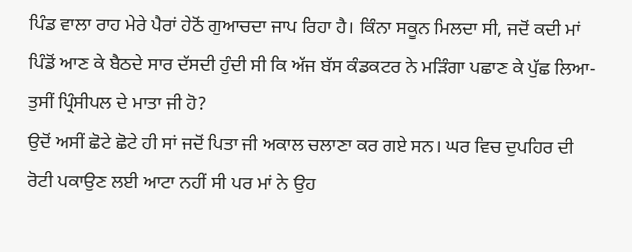ਪਿੰਡ ਵਾਲਾ ਰਾਹ ਮੇਰੇ ਪੈਰਾਂ ਹੇਠੋਂ ਗੁਆਚਦਾ ਜਾਪ ਰਿਹਾ ਹੈ। ਕਿੰਨਾ ਸਕੂਨ ਮਿਲਦਾ ਸੀ, ਜਦੋਂ ਕਦੀ ਮਾਂ ਪਿੰਡੋਂ ਆਣ ਕੇ ਬੈਠਦੇ ਸਾਰ ਦੱਸਦੀ ਹੁੰਦੀ ਸੀ ਕਿ ਅੱਜ ਬੱਸ ਕੰਡਕਟਰ ਨੇ ਮੜਿੰਗਾ ਪਛਾਣ ਕੇ ਪੁੱਛ ਲਿਆ- ਤੁਸੀਂ ਪ੍ਰਿੰਸੀਪਲ ਦੇ ਮਾਤਾ ਜੀ ਹੋ?
ਉਦੋਂ ਅਸੀਂ ਛੋਟੇ ਛੋਟੇ ਹੀ ਸਾਂ ਜਦੋਂ ਪਿਤਾ ਜੀ ਅਕਾਲ ਚਲਾਣਾ ਕਰ ਗਏ ਸਨ। ਘਰ ਵਿਚ ਦੁਪਹਿਰ ਦੀ ਰੋਟੀ ਪਕਾਉਣ ਲਈ ਆਟਾ ਨਹੀਂ ਸੀ ਪਰ ਮਾਂ ਨੇ ਉਹ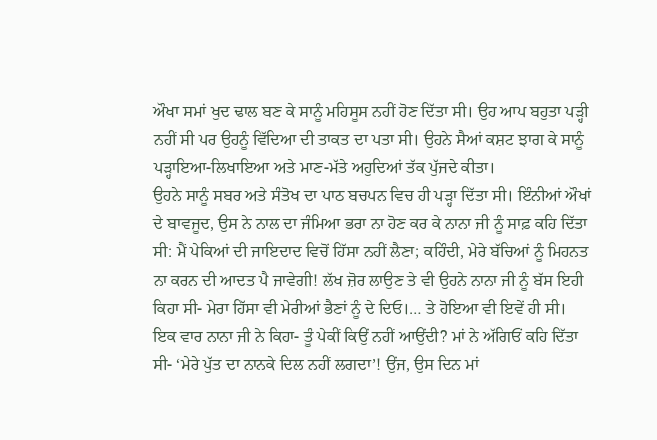ਔਖਾ ਸਮਾਂ ਖੁਦ ਢਾਲ ਬਣ ਕੇ ਸਾਨੂੰ ਮਹਿਸੂਸ ਨਹੀਂ ਹੋਣ ਦਿੱਤਾ ਸੀ। ਉਹ ਆਪ ਬਹੁਤਾ ਪੜ੍ਹੀ ਨਹੀਂ ਸੀ ਪਰ ਉਹਨੂੰ ਵਿੱਦਿਆ ਦੀ ਤਾਕਤ ਦਾ ਪਤਾ ਸੀ। ਉਹਨੇ ਸੈਆਂ ਕਸ਼ਟ ਝਾਗ ਕੇ ਸਾਨੂੰ ਪੜ੍ਹਾਇਆ-ਲਿਖਾਇਆ ਅਤੇ ਮਾਣ-ਮੱਤੇ ਅਹੁਦਿਆਂ ਤੱਕ ਪੁੱਜਦੇ ਕੀਤਾ।
ਉਹਨੇ ਸਾਨੂੰ ਸਬਰ ਅਤੇ ਸੰਤੋਖ ਦਾ ਪਾਠ ਬਚਪਨ ਵਿਚ ਹੀ ਪੜ੍ਹਾ ਦਿੱਤਾ ਸੀ। ਇੰਨੀਆਂ ਔਖਾਂ ਦੇ ਬਾਵਜੂਦ, ਉਸ ਨੇ ਨਾਲ ਦਾ ਜੰਮਿਆ ਭਰਾ ਨਾ ਹੋਣ ਕਰ ਕੇ ਨਾਨਾ ਜੀ ਨੂੰ ਸਾਫ਼ ਕਹਿ ਦਿੱਤਾ ਸੀ: ਮੈਂ ਪੇਕਿਆਂ ਦੀ ਜਾਇਦਾਦ ਵਿਚੋਂ ਹਿੱਸਾ ਨਹੀਂ ਲੈਣਾ; ਕਹਿੰਦੀ, ਮੇਰੇ ਬੱਚਿਆਂ ਨੂੰ ਮਿਹਨਤ ਨਾ ਕਰਨ ਦੀ ਆਦਤ ਪੈ ਜਾਵੇਗੀ! ਲੱਖ ਜ਼ੋਰ ਲਾਉਣ ਤੇ ਵੀ ਉਹਨੇ ਨਾਨਾ ਜੀ ਨੂੰ ਬੱਸ ਇਹੀ ਕਿਹਾ ਸੀ- ਮੇਰਾ ਹਿੱਸਾ ਵੀ ਮੇਰੀਆਂ ਭੈਣਾਂ ਨੂੰ ਦੇ ਦਿਓ।… ਤੇ ਹੋਇਆ ਵੀ ਇਵੇਂ ਹੀ ਸੀ।
ਇਕ ਵਾਰ ਨਾਨਾ ਜੀ ਨੇ ਕਿਹਾ- ਤੂੰ ਪੇਕੀਂ ਕਿਉਂ ਨਹੀਂ ਆਉਂਦੀ? ਮਾਂ ਨੇ ਅੱਗਿਓਂ ਕਹਿ ਦਿੱਤਾ ਸੀ- ‘ਮੇਰੇ ਪੁੱਤ ਦਾ ਨਾਨਕੇ ਦਿਲ ਨਹੀਂ ਲਗਦਾ’! ਉਂਜ, ਉਸ ਦਿਨ ਮਾਂ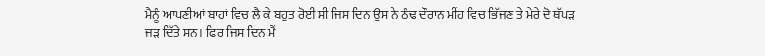ਮੈਨੂੰ ਆਪਣੀਆਂ ਬਾਹਾਂ ਵਿਚ ਲੈ ਕੇ ਬਹੁਤ ਰੋਈ ਸੀ ਜਿਸ ਦਿਨ ਉਸ ਨੇ ਠੰਢ ਦੌਰਾਨ ਮੀਂਹ ਵਿਚ ਭਿੱਜਣ ਤੇ ਮੇਰੇ ਦੋ ਥੱਪੜ ਜੜ ਦਿੱਤੇ ਸਨ। ਫਿਰ ਜਿਸ ਦਿਨ ਮੈਂ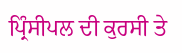ਪ੍ਰਿੰਸੀਪਲ ਦੀ ਕੁਰਸੀ ਤੇ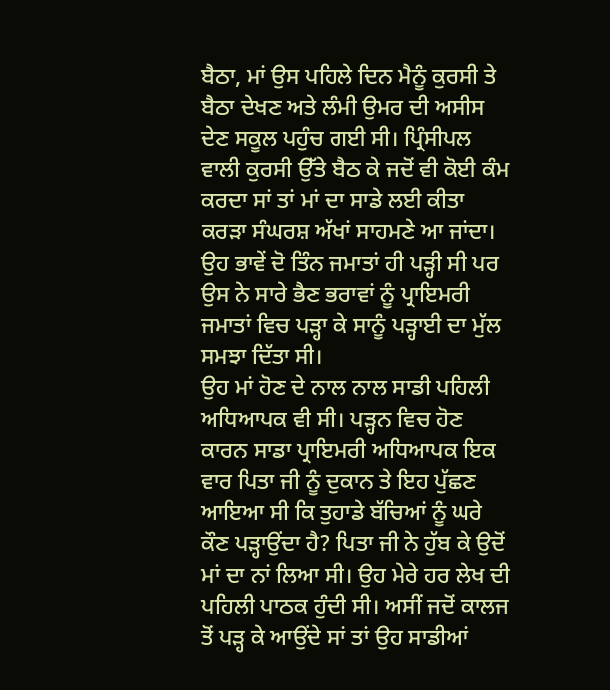ਬੈਠਾ, ਮਾਂ ਉਸ ਪਹਿਲੇ ਦਿਨ ਮੈਨੂੰ ਕੁਰਸੀ ਤੇ ਬੈਠਾ ਦੇਖਣ ਅਤੇ ਲੰਮੀ ਉਮਰ ਦੀ ਅਸੀਸ ਦੇਣ ਸਕੂਲ ਪਹੁੰਚ ਗਈ ਸੀ। ਪ੍ਰਿੰਸੀਪਲ ਵਾਲੀ ਕੁਰਸੀ ਉੱਤੇ ਬੈਠ ਕੇ ਜਦੋਂ ਵੀ ਕੋਈ ਕੰਮ ਕਰਦਾ ਸਾਂ ਤਾਂ ਮਾਂ ਦਾ ਸਾਡੇ ਲਈ ਕੀਤਾ ਕਰੜਾ ਸੰਘਰਸ਼ ਅੱਖਾਂ ਸਾਹਮਣੇ ਆ ਜਾਂਦਾ। ਉਹ ਭਾਵੇਂ ਦੋ ਤਿੰਨ ਜਮਾਤਾਂ ਹੀ ਪੜ੍ਹੀ ਸੀ ਪਰ ਉਸ ਨੇ ਸਾਰੇ ਭੈਣ ਭਰਾਵਾਂ ਨੂੰ ਪ੍ਰਾਇਮਰੀ ਜਮਾਤਾਂ ਵਿਚ ਪੜ੍ਹਾ ਕੇ ਸਾਨੂੰ ਪੜ੍ਹਾਈ ਦਾ ਮੁੱਲ ਸਮਝਾ ਦਿੱਤਾ ਸੀ।
ਉਹ ਮਾਂ ਹੋਣ ਦੇ ਨਾਲ ਨਾਲ ਸਾਡੀ ਪਹਿਲੀ ਅਧਿਆਪਕ ਵੀ ਸੀ। ਪੜ੍ਹਨ ਵਿਚ ਹੋਣ ਕਾਰਨ ਸਾਡਾ ਪ੍ਰਾਇਮਰੀ ਅਧਿਆਪਕ ਇਕ ਵਾਰ ਪਿਤਾ ਜੀ ਨੂੰ ਦੁਕਾਨ ਤੇ ਇਹ ਪੁੱਛਣ ਆਇਆ ਸੀ ਕਿ ਤੁਹਾਡੇ ਬੱਚਿਆਂ ਨੂੰ ਘਰੇ ਕੌਣ ਪੜ੍ਹਾਉਂਦਾ ਹੈ? ਪਿਤਾ ਜੀ ਨੇ ਹੁੱਬ ਕੇ ਉਦੋਂ ਮਾਂ ਦਾ ਨਾਂ ਲਿਆ ਸੀ। ਉਹ ਮੇਰੇ ਹਰ ਲੇਖ ਦੀ ਪਹਿਲੀ ਪਾਠਕ ਹੁੰਦੀ ਸੀ। ਅਸੀਂ ਜਦੋਂ ਕਾਲਜ ਤੋਂ ਪੜ੍ਹ ਕੇ ਆਉਂਦੇ ਸਾਂ ਤਾਂ ਉਹ ਸਾਡੀਆਂ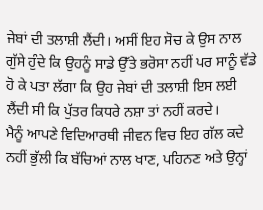ਜੇਬਾਂ ਦੀ ਤਲਾਸ਼ੀ ਲੈਂਦੀ। ਅਸੀਂ ਇਹ ਸੋਚ ਕੇ ਉਸ ਨਾਲ ਗੁੱਸੇ ਹੁੰਦੇ ਕਿ ਉਹਨੂੰ ਸਾਡੇ ਉੱਤੇ ਭਰੋਸਾ ਨਹੀਂ ਪਰ ਸਾਨੂੰ ਵੱਡੇ ਹੋ ਕੇ ਪਤਾ ਲੱਗਾ ਕਿ ਉਹ ਜੇਬਾਂ ਦੀ ਤਲਾਸ਼ੀ ਇਸ ਲਈ ਲੈਂਦੀ ਸੀ ਕਿ ਪੁੱਤਰ ਕਿਧਰੇ ਨਸ਼ਾ ਤਾਂ ਨਹੀਂ ਕਰਦੇ।
ਮੈਨੂੰ ਆਪਣੇ ਵਿਦਿਆਰਥੀ ਜੀਵਨ ਵਿਚ ਇਹ ਗੱਲ ਕਦੇ ਨਹੀਂ ਭੁੱਲੀ ਕਿ ਬੱਚਿਆਂ ਨਾਲ ਖਾਣ, ਪਹਿਨਣ ਅਤੇ ਉਨ੍ਹਾਂ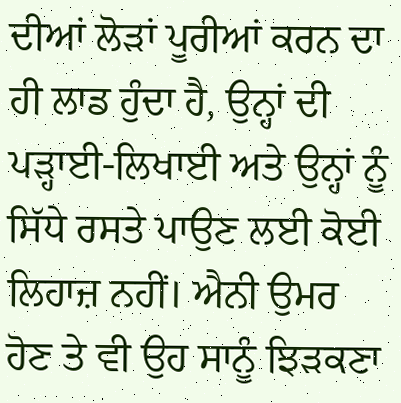ਦੀਆਂ ਲੋੜਾਂ ਪੂਰੀਆਂ ਕਰਨ ਦਾ ਹੀ ਲਾਡ ਹੁੰਦਾ ਹੈ, ਉਨ੍ਹਾਂ ਦੀ ਪੜ੍ਹਾਈ-ਲਿਖਾਈ ਅਤੇ ਉਨ੍ਹਾਂ ਨੂੰ ਸਿੱਧੇ ਰਸਤੇ ਪਾਉਣ ਲਈ ਕੋਈ ਲਿਹਾਜ਼ ਨਹੀਂ। ਐਨੀ ਉਮਰ ਹੋਣ ਤੇ ਵੀ ਉਹ ਸਾਨੂੰ ਝਿੜਕਣਾ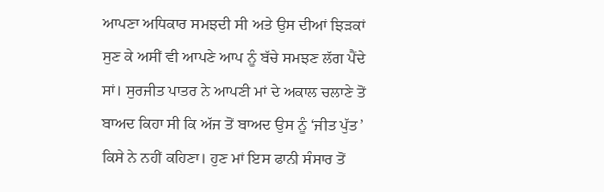ਆਪਣਾ ਅਧਿਕਾਰ ਸਮਝਦੀ ਸੀ ਅਤੇ ਉਸ ਦੀਆਂ ਝਿੜਕਾਂ ਸੁਣ ਕੇ ਅਸੀਂ ਵੀ ਆਪਣੇ ਆਪ ਨੂੰ ਬੱਚੇ ਸਮਝਣ ਲੱਗ ਪੈਂਦੇ ਸਾਂ। ਸੁਰਜੀਤ ਪਾਤਰ ਨੇ ਆਪਣੀ ਮਾਂ ਦੇ ਅਕਾਲ ਚਲਾਣੇ ਤੋਂ ਬਾਅਦ ਕਿਹਾ ਸੀ ਕਿ ਅੱਜ ਤੋਂ ਬਾਅਦ ਉਸ ਨੂੰ ‘ਜੀਤ ਪੁੱਤ’ ਕਿਸੇ ਨੇ ਨਹੀਂ ਕਹਿਣਾ। ਹੁਣ ਮਾਂ ਇਸ ਫਾਨੀ ਸੰਸਾਰ ਤੋਂ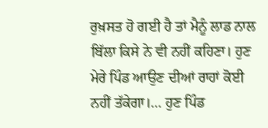ਰੁਖ਼ਸਤ ਹੋ ਗਈ ਹੈ ਤਾਂ ਮੈਨੂੰ ਲਾਡ ਨਾਲ ਬਿੱਲਾ ਕਿਸੇ ਨੇ ਵੀ ਨਹੀਂ ਕਹਿਣਾ। ਹੁਣ ਮੇਰੇ ਪਿੰਡ ਆਉਣ ਦੀਆਂ ਰਾਹਾਂ ਕੋਈ ਨਹੀਂ ਤੱਕੇਗਾ।… ਹੁਣ ਪਿੰਡ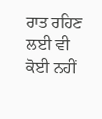ਰਾਤ ਰਹਿਣ ਲਈ ਵੀ ਕੋਈ ਨਹੀਂ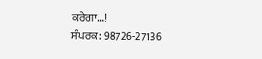ਕਰੇਗਾ…!
ਸੰਪਰਕ: 98726-27136